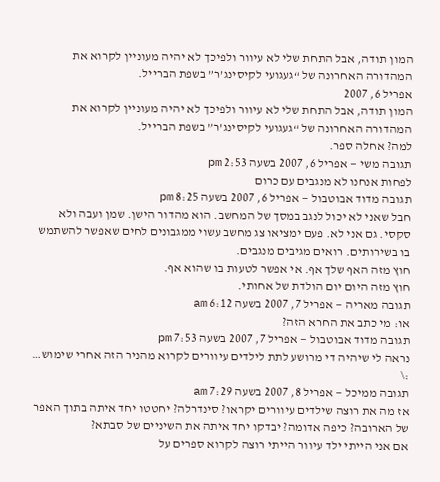המון תודה, אבל התחת שלי לא עיוור ולפיכך לא יהיה מעוניין לקרוא את המהדורה האחרונה של “געגועי לקיסינג’ר” בשפת הברייל.
אפריל 6, 2007
המון תודה, אבל התחת שלי לא עיוור ולפיכך לא יהיה מעוניין לקרוא את המהדורה האחרונה של “געגועי לקיסינג’ר” בשפת הברייל.
למה? אחלה ספר.
תגובה משי — אפריל 6, 2007 בשעה 2:53 pm
לפחות אנחנו לא מנגבים עם כרום
תגובה מדוד אבוטבול — אפריל 6, 2007 בשעה 8:25 pm
חבל שאני לא יכול לנגב במסך של המחשב. הוא מהדור הישן. שמן ועבה ולא סקסי. גם אני לא. פעם ימציאו צג מחשב עשוי ממגבונים לחים שאפשר להשתמש בו בשירותים. רואים מגיבים מנגבים.
חוץ מזה האף שלך אף. אי אפשר לטעות בו שהוא אף.
חוץ מזה היום יום הולדת של אחותי.
תגובה מאריה — אפריל 7, 2007 בשעה 6:12 am
או: מי כתב את החרא הזה?
תגובה מדוד אבוטבול — אפריל 7, 2007 בשעה 7:53 pm
נראה לי שיהיה די מרושע לתת לילדים עיוורים לקרוא מהניר הזה אחרי שימוש… :\
תגובה ממיכל — אפריל 8, 2007 בשעה 7:29 am
אז מה את רוצה שילדים עיוורים יקראו? סינדרלה? יחטטו יחד איתה בתוך האפר של הארובה? כיפה אדומה? יבדקו יחד איתה את השיניים של סבתא?
אם אני הייתי ילד עיוור הייתי רוצה לקרוא ספרים על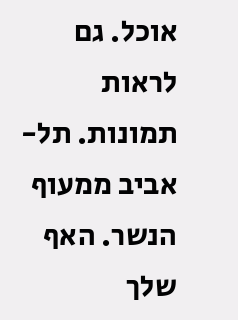אוכל. גם לראות תמונות. תל-אביב ממעוף הנשר. האף שלך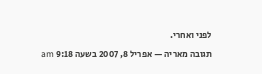לפני ואחרי.
תגובה מאריה — אפריל 8, 2007 בשעה 9:18 am